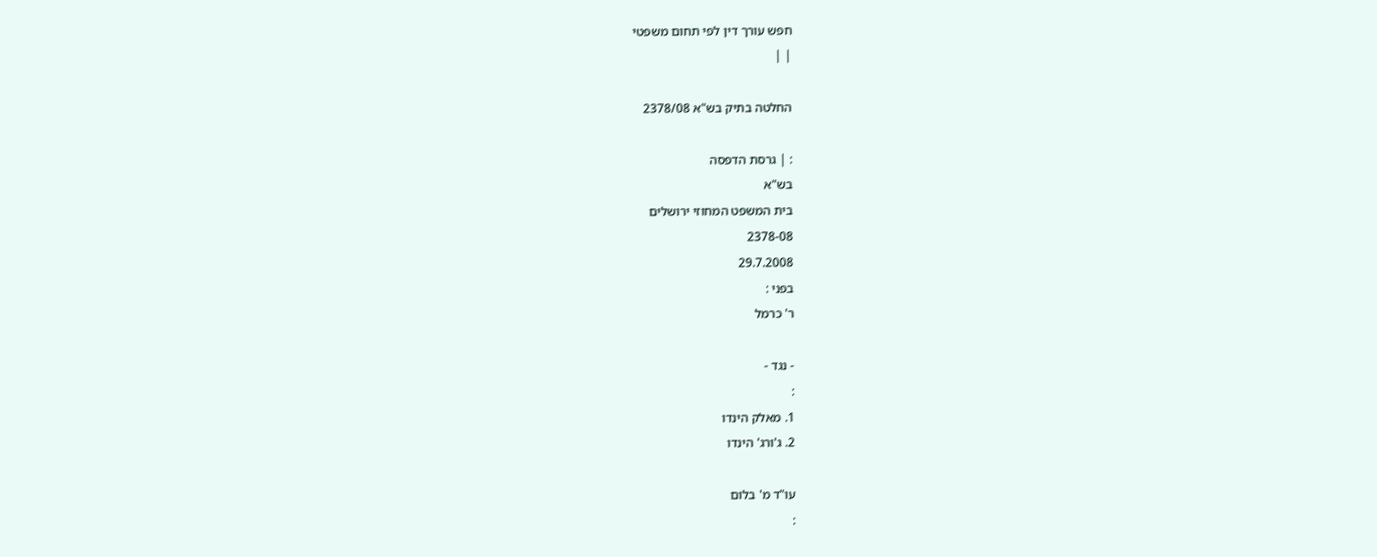חפש עורך דין לפי תחום משפטי
| |

החלטה בתיק בש"א 2378/08

: | גרסת הדפסה
בש"א
בית המשפט המחוזי ירושלים
2378-08
29.7.2008
בפני :
ר' כרמל

- נגד -
:
1. מאלק הינדו
2. ג'ורג' הינדו

עו"ד מ' בלום
: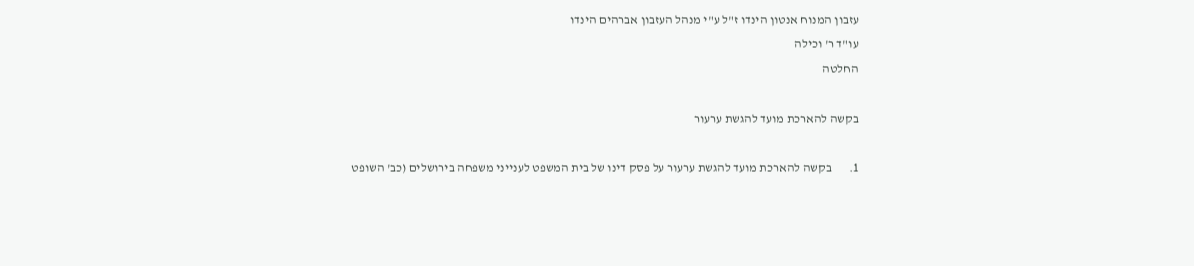עזבון המנוח אנטון הינדו ז"ל ע"י מנהל העזבון אברהים הינדו
עו"ד ר' וכילה
החלטה

בקשה להארכת מועד להגשת ערעור

1.       בקשה להארכת מועד להגשת ערעור על פסק דינו של בית המשפט לענייני משפחה בירושלים (כב' השופט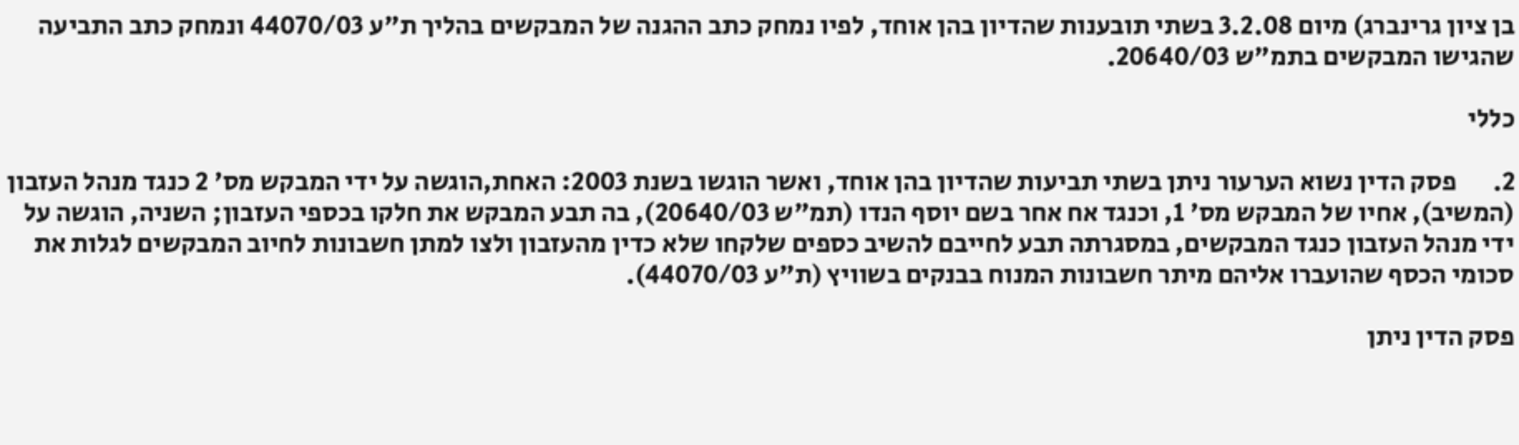בן ציון גרינברג) מיום 3.2.08 בשתי תובענות שהדיון בהן אוחד, לפיו נמחק כתב ההגנה של המבקשים בהליך ת"ע 44070/03 ונמחק כתב התביעה שהגישו המבקשים בתמ"ש 20640/03.

כללי

2.       פסק הדין נשוא הערעור ניתן בשתי תביעות שהדיון בהן אוחד, ואשר הוגשו בשנת 2003: האחת,הוגשה על ידי המבקש מס' 2 כנגד מנהל העזבון (המשיב), אחיו של המבקש מס' 1, וכנגד אח אחר בשם יוסף הנדו (תמ"ש 20640/03), בה תבע המבקש את חלקו בכספי העזבון; השניה, הוגשה על ידי מנהל העזבון כנגד המבקשים, במסגרתה תבע לחייבם להשיב כספים שלקחו שלא כדין מהעזבון ולצו למתן חשבונות לחיוב המבקשים לגלות את סכומי הכסף שהועברו אליהם מיתר חשבונות המנוח בבנקים בשוויץ (ת"ע 44070/03).

פסק הדין ניתן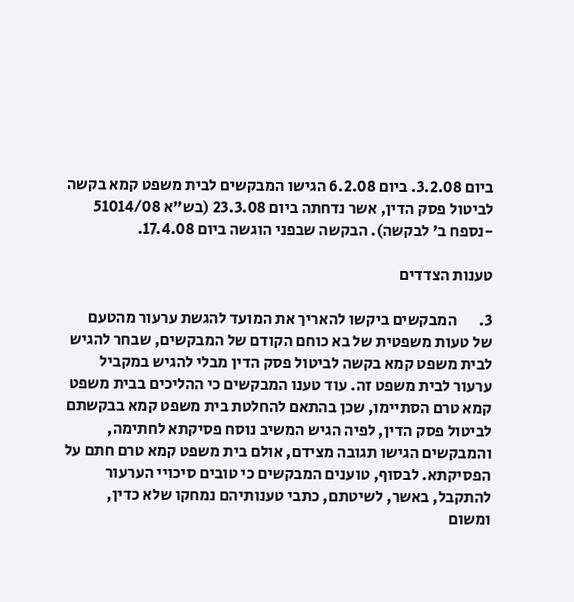ביום 3.2.08. ביום 6.2.08 הגישו המבקשים לבית משפט קמא בקשה לביטול פסק הדין, אשר נדחתה ביום 23.3.08 (בש"א 51014/08 -נספח ב' לבקשה). הבקשה שבפני הוגשה ביום 17.4.08.

טענות הצדדים

3.       המבקשים ביקשו להאריך את המועד להגשת ערעור מהטעם של טעות משפטית של בא כוחם הקודם של המבקשים, שבחר להגיש לבית משפט קמא בקשה לביטול פסק הדין מבלי להגיש במקביל ערעור לבית משפט זה. עוד טענו המבקשים כי ההליכים בבית משפט קמא טרם הסתיימו, שכן בהתאם להחלטת בית משפט קמא בבקשתם לביטול פסק הדין, לפיה הגיש המשיב נוסח פסיקתא לחתימה, והמבקשים הגישו תגובה מצידם, אולם בית משפט קמא טרם חתם על הפסיקתא. לבסוף, טוענים המבקשים כי טובים סיכויי הערעור להתקבל, באשר, לשיטתם, כתבי טענותיהם נמחקו שלא כדין, ומשום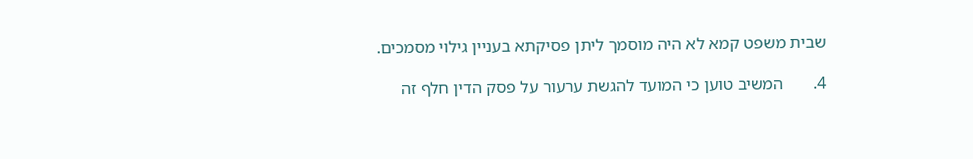שבית משפט קמא לא היה מוסמך ליתן פסיקתא בעניין גילוי מסמכים.

4.       המשיב טוען כי המועד להגשת ערעור על פסק הדין חלף זה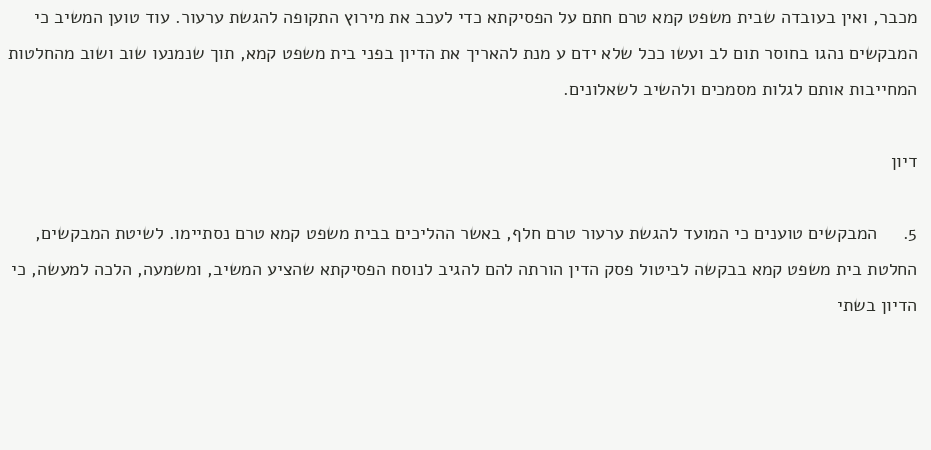מכבר, ואין בעובדה שבית משפט קמא טרם חתם על הפסיקתא כדי לעכב את מירוץ התקופה להגשת ערעור. עוד טוען המשיב כי המבקשים נהגו בחוסר תום לב ועשו ככל שלא ידם ע מנת להאריך את הדיון בפני בית משפט קמא, תוך שנמנעו שוב ושוב מהחלטות המחייבות אותם לגלות מסמכים ולהשיב לשאלונים.

דיון

5.     המבקשים טוענים כי המועד להגשת ערעור טרם חלף, באשר ההליכים בבית משפט קמא טרם נסתיימו. לשיטת המבקשים, החלטת בית משפט קמא בבקשה לביטול פסק הדין הורתה להם להגיב לנוסח הפסיקתא שהציע המשיב, ומשמעה, הלכה למעשה, כי הדיון בשתי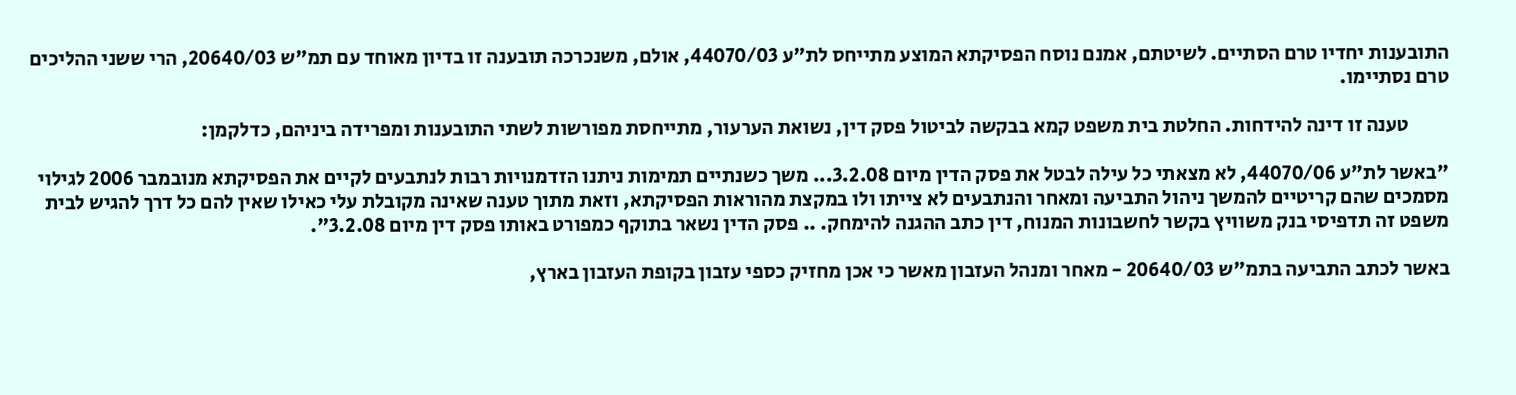התובענות יחדיו טרם הסתיים. לשיטתם, אמנם נוסח הפסיקתא המוצע מתייחס לת"ע 44070/03, אולם, משנכרכה תובענה זו בדיון מאוחד עם תמ"ש 20640/03, הרי ששני ההליכים טרם נסתיימו.

          טענה זו דינה להידחות. החלטת בית משפט קמא בבקשה לביטול פסק דין, נשואת הערעור, מתייחסת מפורשות לשתי התובענות ומפרידה ביניהם, כדלקמן:

"באשר לת"ע 44070/06, לא מצאתי כל עילה לבטל את פסק הדין מיום 3.2.08... משך כשנתיים תמימות ניתנו הזדמנויות רבות לנתבעים לקיים את הפסיקתא מנובמבר 2006 לגילוי מסמכים שהם קריטיים להמשך ניהול התביעה ומאחר והנתבעים לא צייתו ולו במקצת מהוראות הפסיקתא, וזאת מתוך טענה שאינה מקובלת עלי כאילו שאין להם כל דרך להגיש לבית משפט זה תדפיסי בנק משוויץ בקשר לחשבונות המנוח, דין כתב ההגנה להימחק. .. פסק הדין נשאר בתוקף כמפורט באותו פסק דין מיום 3.2.08".

באשר לכתב התביעה בתמ"ש 20640/03 - מאחר ומנהל העזבון מאשר כי אכן מחזיק כספי עזבון בקופת העזבון בארץ,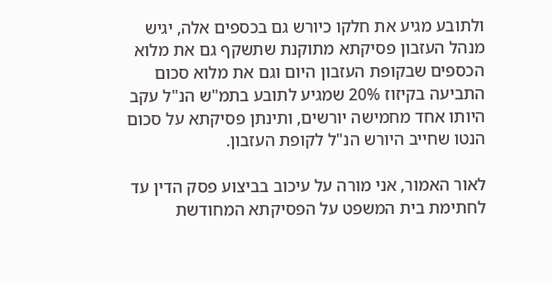ולתובע מגיע את חלקו כיורש גם בכספים אלה, יגיש מנהל העזבון פסיקתא מתוקנת שתשקף גם את מלוא הכספים שבקופת העזבון היום וגם את מלוא סכום התביעה בקיזוז 20% שמגיע לתובע בתמ"ש הנ"ל עקב היותו אחד מחמישה יורשים, ותינתן פסיקתא על סכום הנטו שחייב היורש הנ"ל לקופת העזבון.

לאור האמור, אני מורה על עיכוב בביצוע פסק הדין עד לחתימת בית המשפט על הפסיקתא המחודשת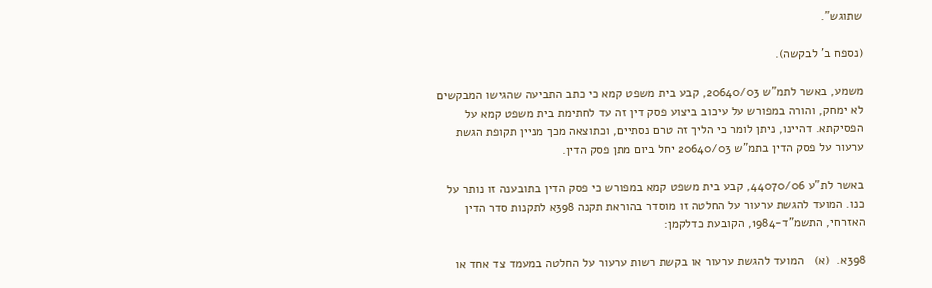שתוגש".

(נספח ב' לבקשה).

משמע, באשר לתמ"ש 20640/03, קבע בית משפט קמא כי כתב התביעה שהגישו המבקשים לא ימחק, והורה במפורש על עיכוב ביצוע פסק דין זה עד לחתימת בית משפט קמא על הפסיקתא. דהיינו, ניתן לומר כי הליך זה טרם נסתיים, וכתוצאה מכך מניין תקופת הגשת ערעור על פסק הדין בתמ"ש 20640/03 יחל ביום מתן פסק הדין.

באשר לת"ע 44070/06, קבע בית משפט קמא במפורש כי פסק הדין בתובענה זו נותר על כנו. המועד להגשת ערעור על החלטה זו מוסדר בהוראת תקנה 398א לתקנות סדר הדין האזרחי, התשמ"ד-1984, הקובעת כדלקמן:

398א.  (א)   המועד להגשת ערעור או בקשת רשות ערעור על החלטה במעמד צד אחד או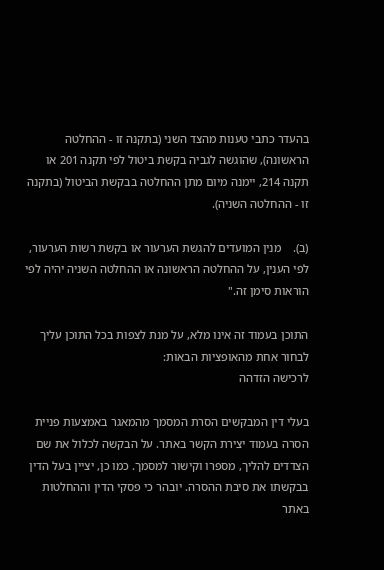בהעדר כתבי טענות מהצד השני (בתקנה זו - ההחלטה הראשונה), שהוגשה לגביה בקשת ביטול לפי תקנה 201 או תקנה 214, יימנה מיום מתן ההחלטה בבקשת הביטול (בתקנה זו - ההחלטה השניה).

(ב).    מנין המועדים להגשת הערעור או בקשת רשות הערעור, לפי הענין, על ההחלטה הראשונה או ההחלטה השניה יהיה לפי הוראות סימן זה."

התוכן בעמוד זה אינו מלא, על מנת לצפות בכל התוכן עליך לבחור אחת מהאופציות הבאות:
לרכישה הזדהה

בעלי דין המבקשים הסרת המסמך מהמאגר באמצעות פניית הסרה בעמוד יצירת הקשר באתר. על הבקשה לכלול את שם הצדדים להליך, מספרו וקישור למסמך. כמו כן, יציין בעל הדין בבקשתו את סיבת ההסרה. יובהר כי פסקי הדין וההחלטות באתר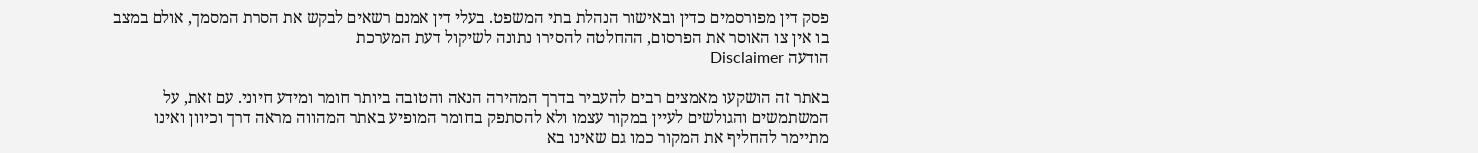פסק דין מפורסמים כדין ובאישור הנהלת בתי המשפט. בעלי דין אמנם רשאים לבקש את הסרת המסמך, אולם במצב בו אין צו האוסר את הפרסום, ההחלטה להסירו נתונה לשיקול דעת המערכת
הודעה Disclaimer

באתר זה הושקעו מאמצים רבים להעביר בדרך המהירה הנאה והטובה ביותר חומר ומידע חיוני. עם זאת, על המשתמשים והגולשים לעיין במקור עצמו ולא להסתפק בחומר המופיע באתר המהווה מראה דרך וכיוון ואינו מתיימר להחליף את המקור כמו גם שאינו בא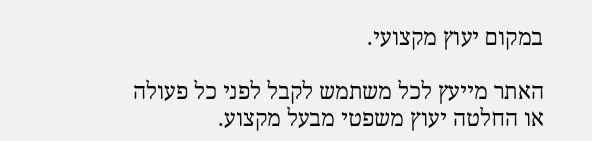במקום יעוץ מקצועי.

האתר מייעץ לכל משתמש לקבל לפני כל פעולה או החלטה יעוץ משפטי מבעל מקצוע.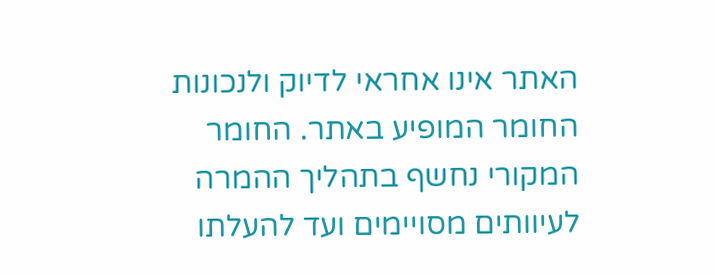האתר אינו אחראי לדיוק ולנכונות החומר המופיע באתר. החומר המקורי נחשף בתהליך ההמרה לעיוותים מסויימים ועד להעלתו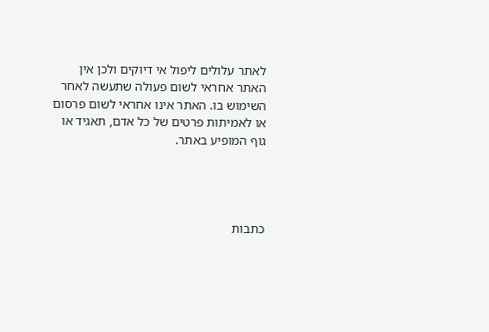לאתר עלולים ליפול אי דיוקים ולכן אין האתר אחראי לשום פעולה שתעשה לאחר השימוש בו. האתר אינו אחראי לשום פרסום או לאמיתות פרטים של כל אדם, תאגיד או גוף המופיע באתר.




כתבות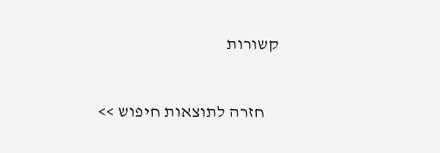קשורות

    חזרה לתוצאות חיפוש >>